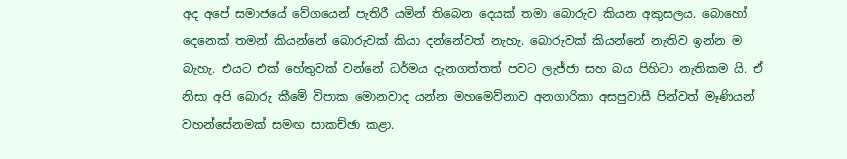අද අපේ සමාජයේ වේගයෙන් පැතිරී යමින් තිබෙන දෙයක් තමා බොරුව කියන අකුසලය. බොහෝ දෙනෙක් තමන් කියන්නේ බොරුවක් කියා දන්නේවත් නැහැ. බොරුවක් කියන්නේ නැතිව ඉන්න ම බැහැ. එයට එක් හේතුවක් වන්නේ ධර්මය දැනගත්තත් පවට ලැජ්ජා සහ බය පිහිටා නැතිකම යි. ඒ නිසා අපි බොරු කීමේ විපාක මොනවාද යන්න මහමෙව්නාව අනගාරිකා අසපුවාසී පින්වත් මෑණියන් වහන්සේනමක් සමඟ සාකච්ඡා කළා.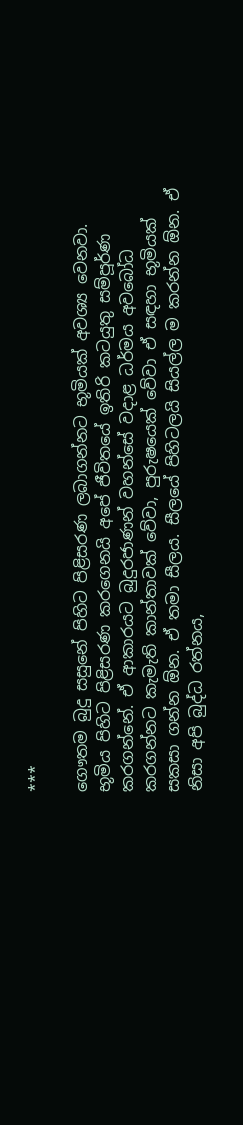***

ගෞතම බුදු සසුනේ පිහිට පිළිසරණ ලබාගන්නට භූමියක් අවශ්‍ය වෙනවා. භූමිය පිහිට පිළිසරණ කරගෙනයි අපේ ජීවිතයේ ඉතිරි කටයුතු සම්පූර්ණ කරගන්නේ. ඒ ආකාරයට බුදුරජාණන් වහන්සේ වදාළ ධර්මය අවබෝධ කරගන්නට කැමැති කාන්තාවක් වේවා, පුරුෂයෙක් වේවා ඒ සඳහා භූමියක් සකසා ගන්න ඕන. ඒ තමා සීලය. සීලයේ පිහිටලයි සියල්ල ම කරන්න ඕන. ඒ නිසා අපි බුද්ධ රත්නය,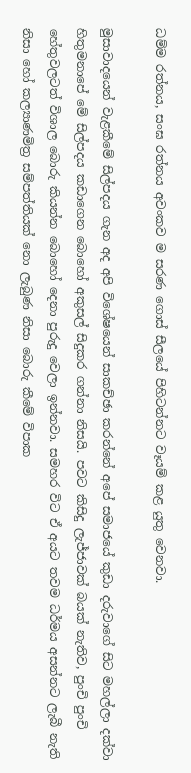ධම්ම රත්නය, සංඝ රත්නය අවංකව ම සරණ ගොස් සීලයේ පිහිටන්නට වෑයම් කළ යුතු වෙනවා.

මුසාවාදයෙන් වැළකීමේ සිල්පදය ගැන අද අපි විශේෂයෙන් සාකච්ඡා කරන්නේ අපේ සමාජයේ කුඩා දරුවාගේ සිට මහල්ලා දක්වා හිතුමනාපේ මේ සිල්පදය කඩාගෙන බොහෝ අකුසල් සිදුකර ගන්නා නිසයි. පවට කිසිදු ලැජ්ජාවක් බයක් නැතිව, පුංචි පුංචි හේතුවලටත් විශාල බොරු කියන්න බොහෝ දෙනා පුරුදු වෙලා ඉන්නවා. සමහර විට ඒ අයට තවම ධර්මය අසන්නට ලැබී නැති නිසා හෝ කල්‍යාණමිත්‍ර සම්පත්තියක් නො ලැබුණ නිසා බොරු කීමේ විපාක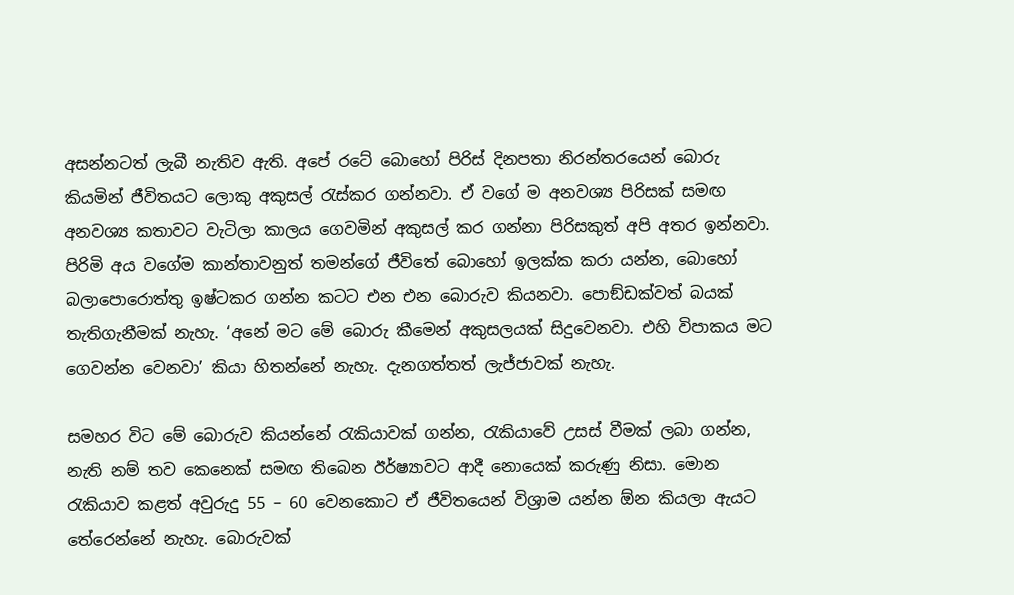අසන්නටත් ලැබී නැතිව ඇති. අපේ රටේ බොහෝ පිරිස් දිනපතා නිරන්තරයෙන් බොරු කියමින් ජීවිතයට ලොකු අකුසල් රැස්කර ගන්නවා. ඒ වගේ ම අනවශ්‍ය පිරිසක් සමඟ අනවශ්‍ය කතාවට වැටිලා කාලය ගෙවමින් අකුසල් කර ගන්නා පිරිසකුත් අපි අතර ඉන්නවා. පිරිමි අය වගේම කාන්තාවනුත් තමන්ගේ ජීවිතේ බොහෝ ඉලක්ක කරා යන්න, බොහෝ බලාපොරොත්තු ඉෂ්ටකර ගන්න කටට එන එන බොරුව කියනවා. පොඞ්ඩක්වත් බයක් තැතිගැනීමක් නැහැ. ‘අනේ මට මේ බොරු කීමෙන් අකුසලයක් සිදුවෙනවා. එහි විපාකය මට ගෙවන්න වෙනවා’ කියා හිතන්නේ නැහැ. දැනගත්තත් ලැජ්ජාවක් නැහැ.

සමහර විට මේ බොරුව කියන්නේ රැකියාවක් ගන්න, රැකියාවේ උසස් වීමක් ලබා ගන්න, නැති නම් තව කෙනෙක් සමඟ තිබෙන ඊර්ෂ්‍යාවට ආදී නොයෙක් කරුණු නිසා. මොන රැකියාව කළත් අවුරුදු 55 – 60 වෙනකොට ඒ ජීවිතයෙන් විශ්‍රාම යන්න ඕන කියලා ඇයට තේරෙන්නේ නැහැ. බොරුවක්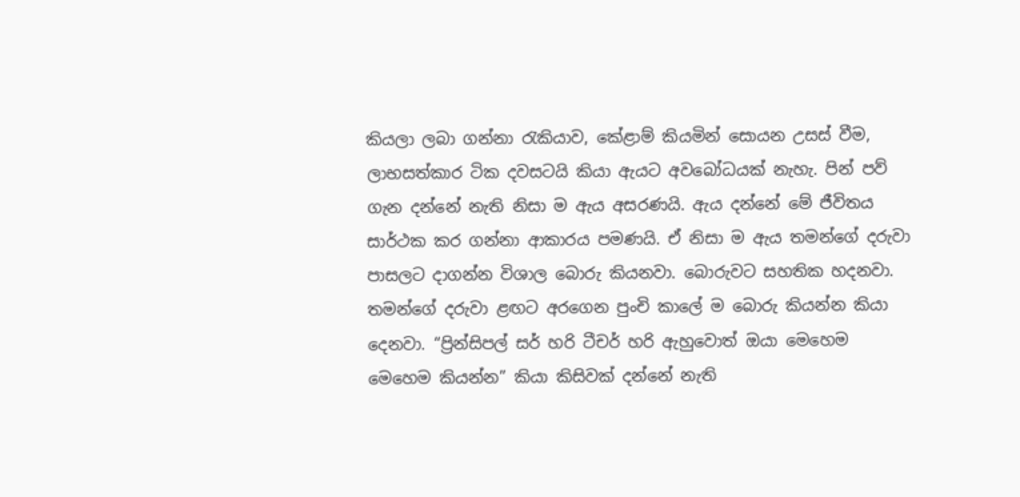කියලා ලබා ගන්නා රැකියාව, කේළාම් කියමින් සොයන උසස් වීම, ලාභසත්කාර ටික දවසටයි කියා ඇයට අවබෝධයක් නැහැ. පින් පව් ගැන දන්නේ නැති නිසා ම ඇය අසරණයි. ඇය දන්නේ මේ ජීවිතය සාර්ථක කර ගන්නා ආකාරය පමණයි. ඒ නිසා ම ඇය තමන්ගේ දරුවා පාසලට දාගන්න විශාල බොරු කියනවා. බොරුවට සහතික හදනවා. තමන්ගේ දරුවා ළඟට අරගෙන පුංචි කාලේ ම බොරු කියන්න කියා දෙනවා. “ප්‍රින්සිපල් සර් හරි ටීචර් හරි ඇහුවොත් ඔයා මෙහෙම මෙහෙම කියන්න” කියා කිසිවක් දන්නේ නැති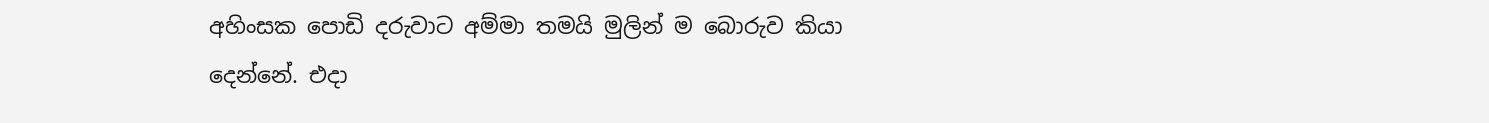අහිංසක පොඩි දරුවාට අම්මා තමයි මුලින් ම බොරුව කියා දෙන්නේ. එදා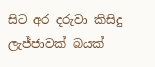සිට අර දරුවා කිසිදු ලැජ්ජාවක් බයක්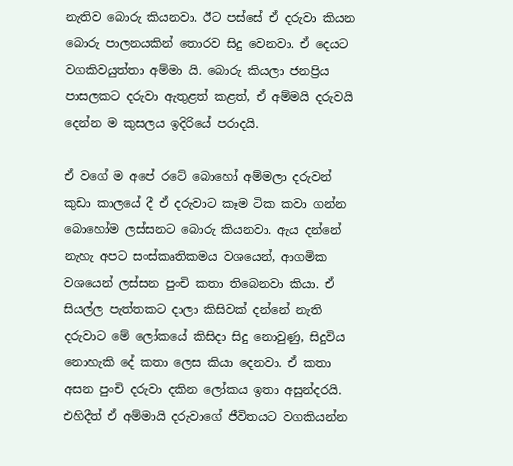නැතිව බොරු කියනවා. ඊට පස්සේ ඒ දරුවා කියන බොරු පාලනයකින් තොරව සිදු වෙනවා. ඒ දෙයට වගකිවයුත්තා අම්මා යි. බොරු කියලා ජනප්‍රිය පාසලකට දරුවා ඇතුළත් කළත්, ඒ අම්මයි දරුවයි දෙන්න ම කුසලය ඉදිරියේ පරාදයි.

ඒ වගේ ම අපේ රටේ බොහෝ අම්මලා දරුවන් කුඩා කාලයේ දී ඒ දරුවාට කෑම ටික කවා ගන්න බොහෝම ලස්සනට බොරු කියනවා. ඇය දන්නේ නැහැ අපට සංස්කෘතිකමය වශයෙන්, ආගමික වශයෙන් ලස්සන පුංචි කතා තිබෙනවා කියා. ඒ සියල්ල පැත්තකට දාලා කිසිවක් දන්නේ නැති දරුවාට මේ ලෝකයේ කිසිදා සිදු නොවුණු, සිදුවිය නොහැකි දේ කතා ලෙස කියා දෙනවා. ඒ කතා අසන පුංචි දරුවා දකින ලෝකය ඉතා අසුන්දරයි. එහිදීත් ඒ අම්මායි දරුවාගේ ජීවිතයට වගකියන්න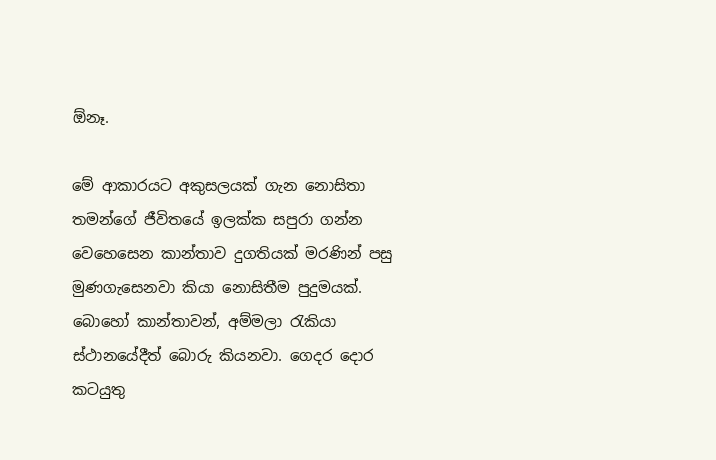ඕනෑ.

මේ ආකාරයට අකුසලයක් ගැන නොසිතා තමන්ගේ ජීවිතයේ ඉලක්ක සපුරා ගන්න වෙහෙසෙන කාන්තාව දුගතියක් මරණින් පසු මුණගැසෙනවා කියා නොසිතීම පුදුමයක්. බොහෝ කාන්තාවන්, අම්මලා රැකියා ස්ථානයේදීත් බොරු කියනවා. ගෙදර දොර කටයුතු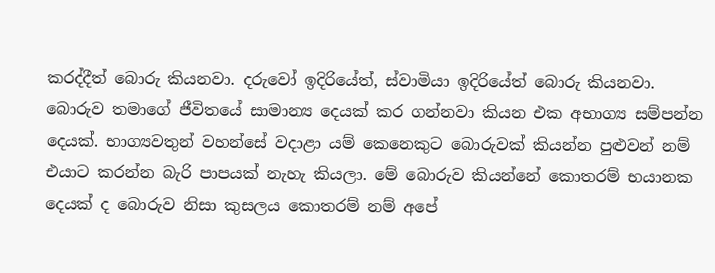කරද්දීත් බොරු කියනවා. දරුවෝ ඉදිරියේත්, ස්වාමියා ඉදිරියේත් බොරු කියනවා. බොරුව තමාගේ ජීවිතයේ සාමාන්‍ය දෙයක් කර ගන්නවා කියන එක අභාග්‍ය සම්පන්න දෙයක්. භාග්‍යවතුන් වහන්සේ වදාළා යම් කෙනෙකුට බොරුවක් කියන්න පුළුවන් නම් එයාට කරන්න බැරි පාපයක් නැහැ කියලා. මේ බොරුව කියන්නේ කොතරම් භයානක දෙයක් ද බොරුව නිසා කුසලය කොතරම් නම් අපේ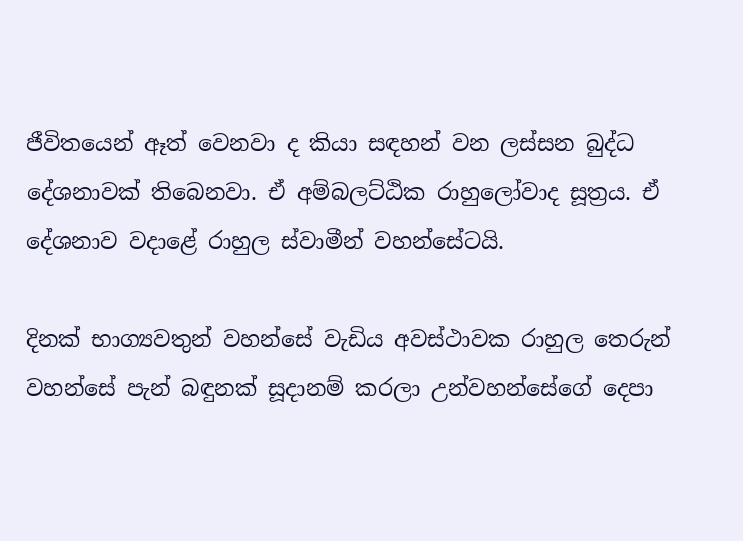ජීවිතයෙන් ඈත් වෙනවා ද කියා සඳහන් වන ලස්සන බුද්ධ දේශනාවක් තිබෙනවා. ඒ අම්බලට්ඨික රාහුලෝවාද සූත්‍රය. ඒ දේශනාව වදාළේ රාහුල ස්වාමීන් වහන්සේටයි.

දිනක් භාග්‍යවතුන් වහන්සේ වැඩිය අවස්ථාවක රාහුල තෙරුන් වහන්සේ පැන් බඳුනක් සූදානම් කරලා උන්වහන්සේගේ දෙපා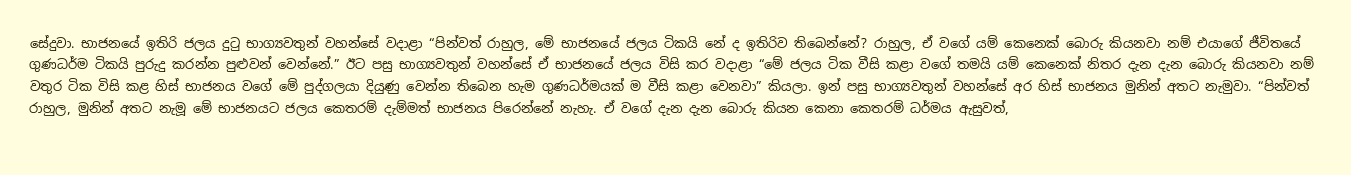සේදුවා. භාජනයේ ඉතිරි ජලය දුටු භාග්‍යවතුන් වහන්සේ වදාළා “පින්වත් රාහුල, මේ භාජනයේ ජලය ටිකයි නේ ද ඉතිරිව තිබෙන්නේ? රාහුල, ඒ වගේ යම් කෙනෙක් බොරු කියනවා නම් එයාගේ ජීවිතයේ ගුණධර්ම ටිකයි පුරුදු කරන්න පුළුවන් වෙන්නේ.” ඊට පසු භාග්‍යවතුන් වහන්සේ ඒ භාජනයේ ජලය විසි කර වදාළා “මේ ජලය ටික වීසි කළා වගේ තමයි යම් කෙනෙක් නිතර දැන දැන බොරු කියනවා නම් වතුර ටික විසි කළ හිස් භාජනය වගේ මේ පුද්ගලයා දියුණු වෙන්න තිබෙන හැම ගුණධර්මයක් ම වීසි කළා වෙනවා” කියලා. ඉන් පසු භාග්‍යවතුන් වහන්සේ අර හිස් භාජනය මුනින් අතට නැමුවා. “පින්වත් රාහුල, මුනින් අතට නැමූ මේ භාජනයට ජලය කෙතරම් දැම්මත් භාජනය පිරෙන්නේ නැහැ. ඒ වගේ දැන දැන බොරු කියන කෙනා කෙතරම් ධර්මය ඇසුවත්,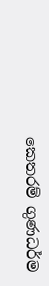කෙතරම් ගුණධර්ම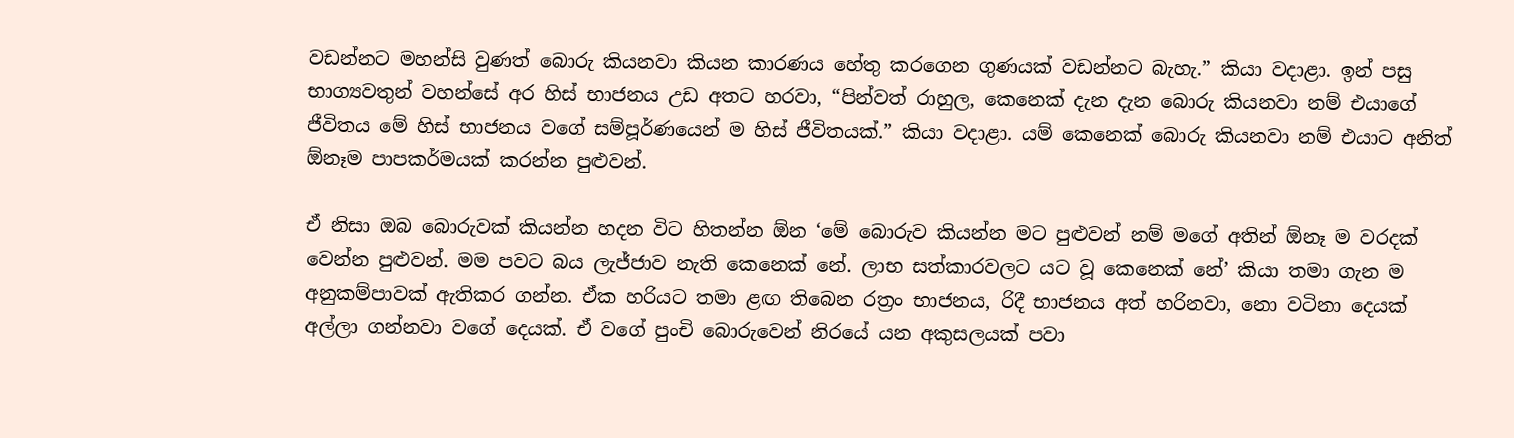වඩන්නට මහන්සි වුණත් බොරු කියනවා කියන කාරණය හේතු කරගෙන ගුණයක් වඩන්නට බැහැ.” කියා වදාළා. ඉන් පසු භාග්‍යවතුන් වහන්සේ අර හිස් භාජනය උඩ අතට හරවා, “පින්වත් රාහුල, කෙනෙක් දැන දැන බොරු කියනවා නම් එයාගේ ජීවිතය මේ හිස් භාජනය වගේ සම්පූර්ණයෙන් ම හිස් ජීවිතයක්.” කියා වදාළා. යම් කෙනෙක් බොරු කියනවා නම් එයාට අනිත් ඕනෑම පාපකර්මයක් කරන්න පුළුවන්.

ඒ නිසා ඔබ බොරුවක් කියන්න හදන විට හිතන්න ඕන ‘මේ බොරුව කියන්න මට පුළුවන් නම් මගේ අතින් ඕනෑ ම වරදක් වෙන්න පුළුවන්. මම පවට බය ලැජ්ජාව නැති කෙනෙක් නේ. ලාභ සත්කාරවලට යට වූ කෙනෙක් නේ’ කියා තමා ගැන ම අනුකම්පාවක් ඇතිකර ගන්න. ඒක හරියට තමා ළඟ තිබෙන රත්‍රං භාජනය, රිදී භාජනය අත් හරිනවා, නො වටිනා දෙයක් අල්ලා ගන්නවා වගේ දෙයක්. ඒ වගේ පුංචි බොරුවෙන් නිරයේ යන අකුසලයක් පවා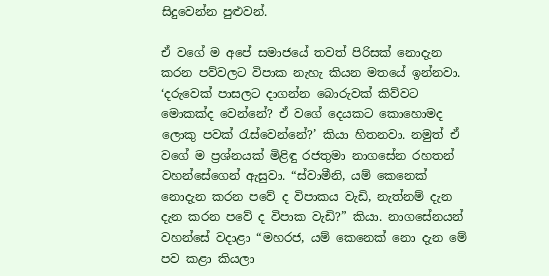සිදුවෙන්න පුළුවන්.

ඒ වගේ ම අපේ සමාජයේ තවත් පිරිසක් නොදැන කරන පව්වලට විපාක නැහැ කියන මතයේ ඉන්නවා. ‘දරුවෙක් පාසලට දාගන්න බොරුවක් කිව්වට මොකක්ද වෙන්නේ? ඒ වගේ දෙයකට කොහොමද ලොකු පවක් රැස්වෙන්නේ?’ කියා හිතනවා. නමුත් ඒ වගේ ම ප්‍රශ්නයක් මිළිඳු රජතුමා නාගසේන රහතන් වහන්සේගෙන් ඇසුවා. “ස්වාමීනි, යම් කෙනෙක් නොදැන කරන පවේ ද විපාකය වැඩි, නැත්නම් දැන දැන කරන පවේ ද විපාක වැඩි?” කියා. නාගසේනයන් වහන්සේ වදාළා “මහරජ, යම් කෙනෙක් නො දැන මේ පව කළා කියලා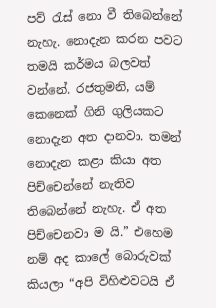පව් රැස් නො වී තිබෙන්නේ නැහැ. නොදැන කරන පවට තමයි කර්මය බලවත් වන්නේ. රජතුමනි, යම් කෙනෙක් ගිනි ගුලියකට නොදැන අත දානවා. තමන් නොදැන කළා කියා අත පිච්චෙන්නේ නැතිව තිබෙන්නේ නැහැ. ඒ අත පිච්චෙනවා ම යි.” එහෙම නම් අද කාලේ බොරුවක් කියලා “අපි විහිළුවටයි ඒ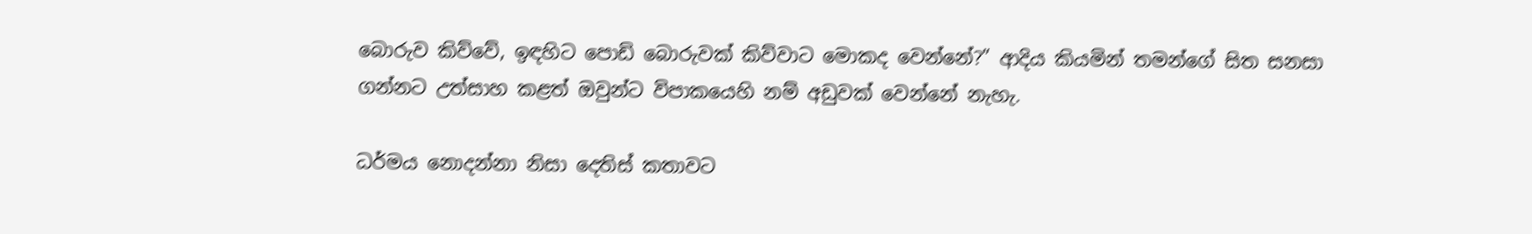බොරුව කිව්වේ, ඉඳහිට පොඩි බොරුවක් කිව්වාට මොකද වෙන්නේ?” ආදිය කියමින් තමන්ගේ සිත සනසා ගන්නට උත්සාහ කළත් ඔවුන්ට විපාකයෙහි නම් අඩුවක් වෙන්නේ නැහැ.

ධර්මය නොදන්නා නිසා දෙතිස් කතාවට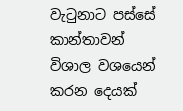වැටුනාට පස්සේ කාන්තාවන් විශාල වශයෙන් කරන දෙයක්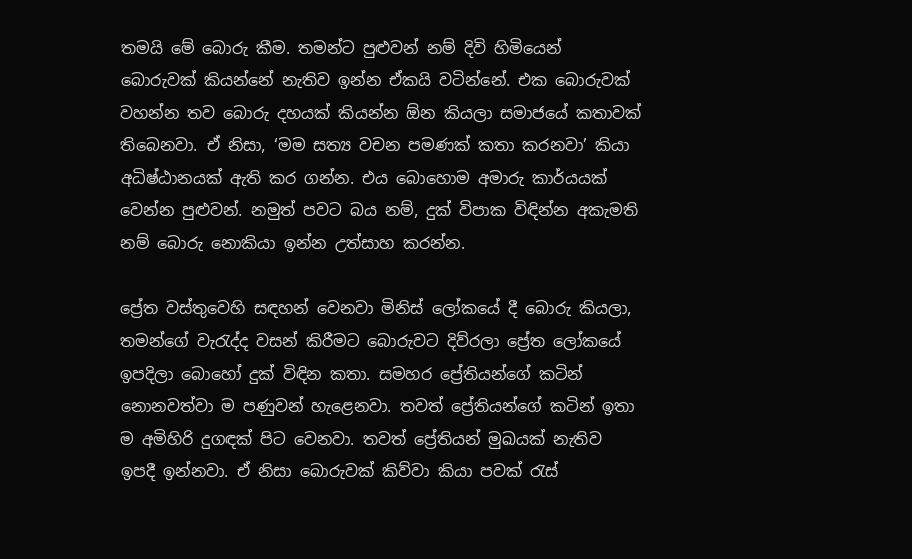තමයි මේ බොරු කීම. තමන්ට පුළුවන් නම් දිවි හිමියෙන් බොරුවක් කියන්නේ නැතිව ඉන්න ඒකයි වටින්නේ. එක බොරුවක් වහන්න තව බොරු දහයක් කියන්න ඕන කියලා සමාජයේ කතාවක් තිබෙනවා. ඒ නිසා, ‘මම සත්‍ය වචන පමණක් කතා කරනවා’ කියා අධිෂ්ඨානයක් ඇති කර ගන්න. එය බොහොම අමාරු කාර්යයක් වෙන්න පුළුවන්. නමුත් පවට බය නම්, දුක් විපාක විඳින්න අකැමති නම් බොරු නොකියා ඉන්න උත්සාහ කරන්න.

ප්‍රේත වස්තුවෙහි සඳහන් වෙනවා මිනිස් ලෝකයේ දී බොරු කියලා, තමන්ගේ වැරැද්ද වසන් කිරීමට බොරුවට දිව්රලා ප්‍රේත ලෝකයේ ඉපදිලා බොහෝ දුක් විඳින කතා. සමහර ප්‍රේතියන්ගේ කටින් නොනවත්වා ම පණුවන් හැළෙනවා. තවත් ප්‍රේතියන්ගේ කටින් ඉතා ම අමිහිරි දුගඳක් පිට වෙනවා. තවත් ප්‍රේතියන් මුඛයක් නැතිව ඉපදී ඉන්නවා. ඒ නිසා බොරුවක් කිව්වා කියා පවක් රැස්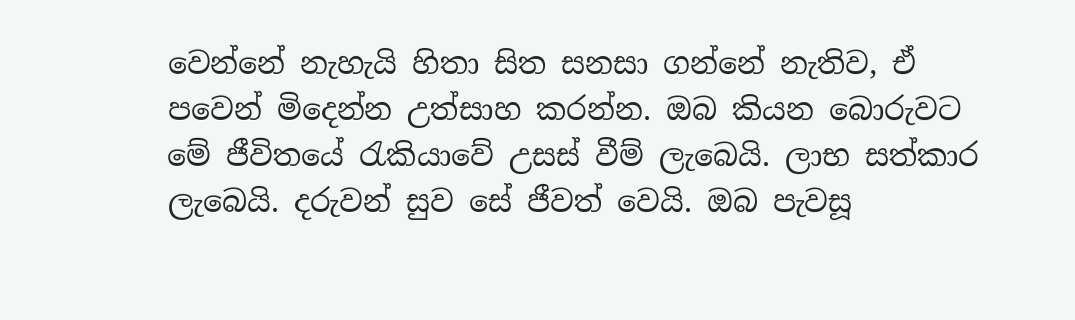වෙන්නේ නැහැයි හිතා සිත සනසා ගන්නේ නැතිව, ඒ පවෙන් මිදෙන්න උත්සාහ කරන්න. ඔබ කියන බොරුවට මේ ජීවිතයේ රැකියාවේ උසස් වීම් ලැබෙයි. ලාභ සත්කාර ලැබෙයි. දරුවන් සුව සේ ජීවත් වෙයි. ඔබ පැවසූ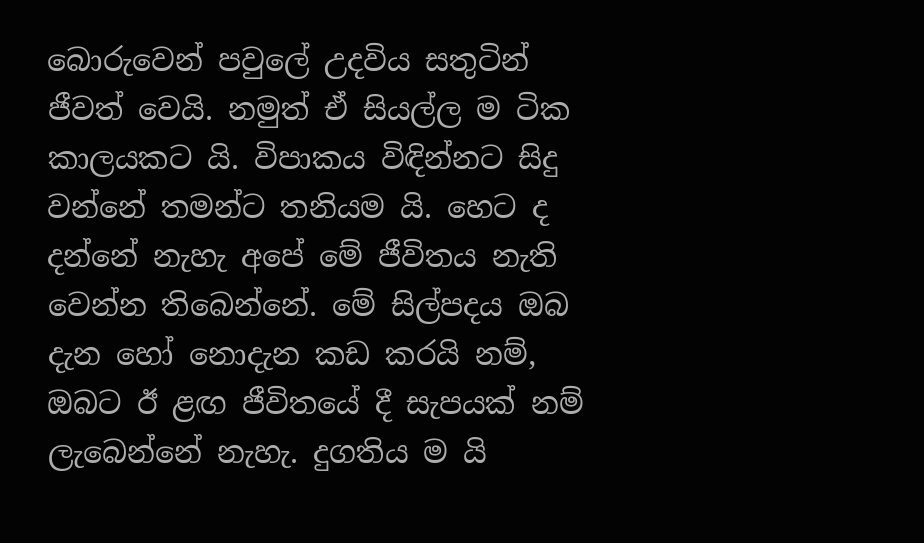බොරුවෙන් පවුලේ උදවිය සතුටින් ජීවත් වෙයි. නමුත් ඒ සියල්ල ම ටික කාලයකට යි. විපාකය විඳින්නට සිදු වන්නේ තමන්ට තනියම යි. හෙට ද දන්නේ නැහැ අපේ මේ ජීවිතය නැති වෙන්න තිබෙන්නේ. මේ සිල්පදය ඔබ දැන හෝ නොදැන කඩ කරයි නම්, ඔබට ඊ ළඟ ජීවිතයේ දී සැපයක් නම් ලැබෙන්නේ නැහැ. දුගතිය ම යි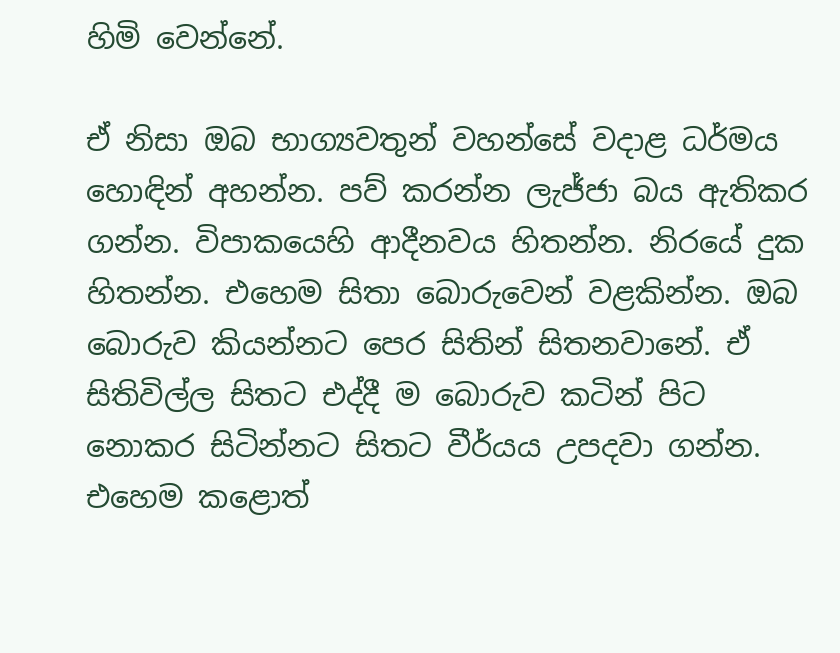හිමි වෙන්නේ.

ඒ නිසා ඔබ භාග්‍යවතුන් වහන්සේ වදාළ ධර්මය හොඳින් අහන්න. පව් කරන්න ලැජ්ජා බය ඇතිකර ගන්න. විපාකයෙහි ආදීනවය හිතන්න. නිරයේ දුක හිතන්න. එහෙම සිතා බොරුවෙන් වළකින්න. ඔබ බොරුව කියන්නට පෙර සිතින් සිතනවානේ. ඒ සිතිවිල්ල සිතට එද්දී ම බොරුව කටින් පිට නොකර සිටින්නට සිතට වීර්යය උපදවා ගන්න. එහෙම කළොත්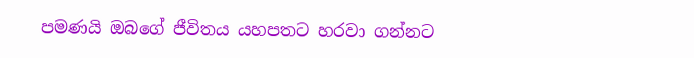පමණයි ඔබගේ ජීවිතය යහපතට හරවා ගන්නට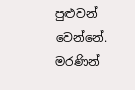පුළුවන් වෙන්නේ. මරණින්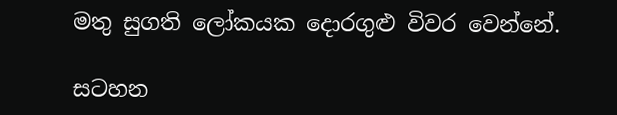මතු සුගති ලෝකයක දොරගුළු විවර වෙන්නේ.

සටහන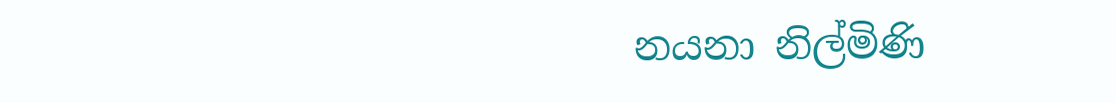නයනා නිල්මිණි